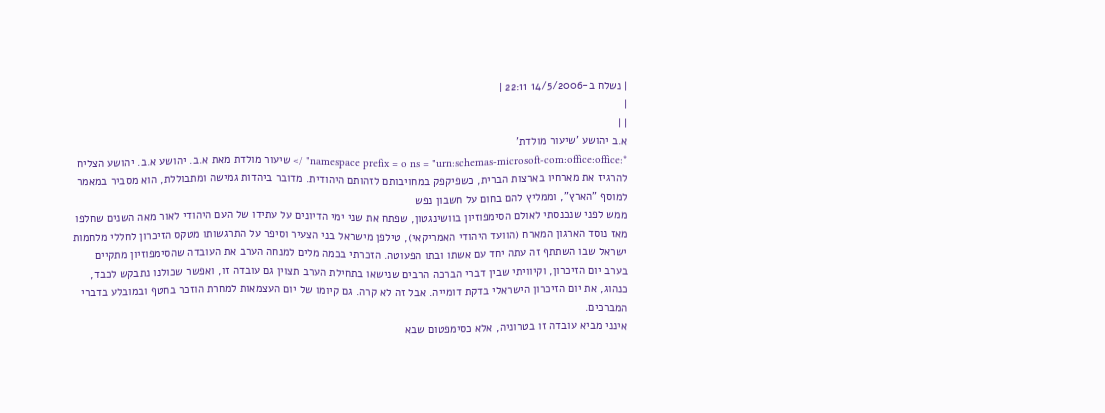| נשלח ב-14/5/2006 22:11 |
|
| |
א.ב יהושע 'שיעור מולדת'
*:namespace prefix = o ns = "urn:schemas-microsoft-com:office:office" /> שיעור מולדת מאת א.ב. יהושע א.ב. יהושע הצליח להרגיז את מארחיו בארצות הברית, כשפיקפק במחויבותם לזהותם היהודית. מדובר ביהדות גמישה ומתבוללת, הוא מסביר במאמר למוסף "הארץ", וממליץ להם בחום על חשבון נפש
ממש לפני שנכנסתי לאולם הסימפוזיון בוושינגטון, שפתח את שני ימי הדיונים על עתידו של העם היהודי לאור מאה השנים שחלפו מאז נוסד הארגון המארח (הוועד היהודי האמריקאי), טילפן מישראל בני הצעיר וסיפר על התרגשותו מטקס הזיכרון לחללי מלחמות ישראל שבו השתתף זה עתה יחד עם אשתו ובתו הפעוטה. הזכרתי בכמה מלים למנחה הערב את העובדה שהסימפוזיון מתקיים בערב יום הזיכרון, וקיוויתי שבין דברי הברכה הרבים שנישאו בתחילת הערב תצוין גם עובדה זו, ואפשר שכולנו נתבקש לכבד, כנהוג, את יום הזיכרון הישראלי בדקת דומייה. אבל זה לא קרה. גם קיומו של יום העצמאות למחרת הוזכר בחטף ובמובלע בדברי המברכים.
אינני מביא עובדה זו בטרוניה, אלא כסימפטום שבא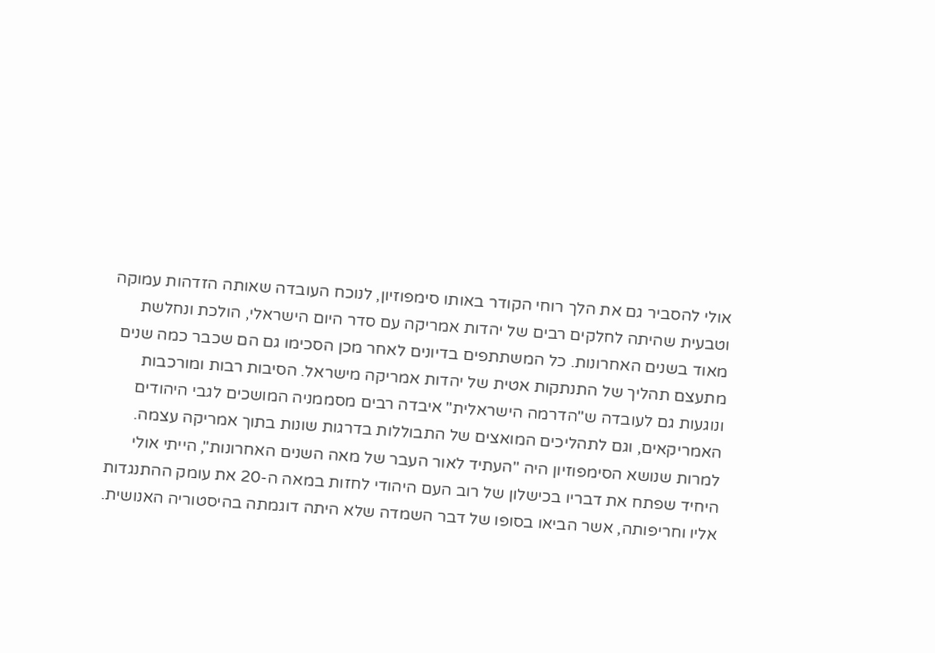אולי להסביר גם את הלך רוחי הקודר באותו סימפוזיון, לנוכח העובדה שאותה הזדהות עמוקה וטבעית שהיתה לחלקים רבים של יהדות אמריקה עם סדר היום הישראלי, הולכת ונחלשת מאוד בשנים האחרונות. כל המשתתפים בדיונים לאחר מכן הסכימו גם הם שכבר כמה שנים מתעצם תהליך של התנתקות אטית של יהדות אמריקה מישראל. הסיבות רבות ומורכבות ונוגעות גם לעובדה ש"הדרמה הישראלית" איבדה רבים מסממניה המושכים לגבי היהודים האמריקאים, וגם לתהליכים המואצים של התבוללות בדרגות שונות בתוך אמריקה עצמה.
למרות שנושא הסימפוזיון היה "העתיד לאור העבר של מאה השנים האחרונות", הייתי אולי היחיד שפתח את דבריו בכישלון של רוב העם היהודי לחזות במאה ה-20 את עומק ההתנגדות אליו וחריפותה, אשר הביאו בסופו של דבר השמדה שלא היתה דוגמתה בהיסטוריה האנושית.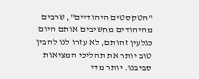"הטקסטים היהודיים", שרבים מהיהודים מחשיבים אותם היום כגלעין זהותם, לא עזרו לנו להבין טוב יותר את תהליכי המציאות סביבנו. יותר מדי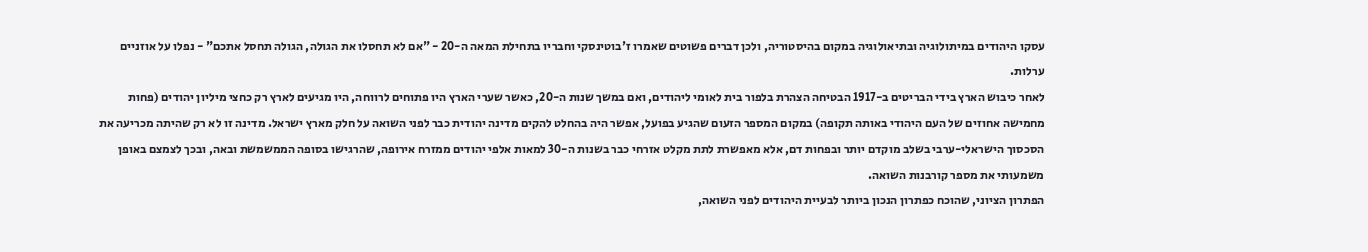עסקו היהודים במיתולוגיה ובתיאולוגיה במקום בהיסטוריה, ולכן דברים פשוטים שאמרו ז'בוטינסקי וחבריו בתחילת המאה ה-20 - "אם לא תחסלו את הגולה, הגולה תחסל אתכם" - נפלו על אוזניים ערלות.
לאחר כיבוש הארץ בידי הבריטים ב-1917 הבטיחה הצהרת בלפור בית לאומי ליהודים, ואם במשך שנות ה-20, כאשר שערי הארץ היו פתוחים לרווחה, היו מגיעים לארץ רק כחצי מיליון יהודים (פחות מחמישה אחוזים של העם היהודי באותה תקופה) במקום המספר הזעום שהגיע בפועל, אפשר היה בהחלט להקים מדינה יהודית כבר לפני השואה על חלק מארץ ישראל. מדינה זו לא רק שהיתה מכריעה את הסכסוך הישראלי-ערבי בשלב מוקדם יותר ובפחות דם, אלא מאפשרת לתת מקלט אזרחי כבר בשנות ה-30 למאות אלפי יהודים ממזרח אירופה, שהרגישו בסופה הממשמשת ובאה, ובכך לצמצם באופן משמעותי את מספר קורבנות השואה.
הפתרון הציוני, שהוכח כפתרון הנכון ביותר לבעיית היהודים לפני השואה,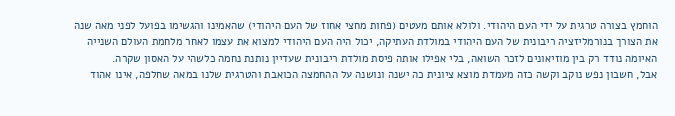הוחמץ בצורה טרגית על ידי העם היהודי. ולולא אותם מעטים (פחות מחצי אחוז של העם היהודי) שהאמינו והגשימו בפועל לפני מאה שנה את הצורך בנורמליזציה ריבונית של העם היהודי במולדת העתיקה, יכול היה העם היהודי למצוא את עצמו לאחר מלחמת העולם השנייה האיומה נודד רק בין מוזיאונים לזכר השואה, בלי אפילו אותה פיסת מולדת ריבונית שעדיין נותנת נחמה כלשהי על האסון שקרה.
אבל, חשבון נפש נוקב וקשה כזה מעמדת מוצא ציונית כה ישנה ונושנה על ההחמצה הכואבת והטרגית שלנו במאה שחלפה, אינו אהוד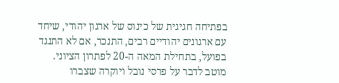בפתיחה חגיגית של כינוס של ארגון יהודי, שיחד עם ארגונים יהודיים רבים, התנכר, אם לא התנגד בפועל, בתחילת המאה ה-20 לפתרון הציוני. מוטב לדבר על פרסי נובל ויוקרה שצברו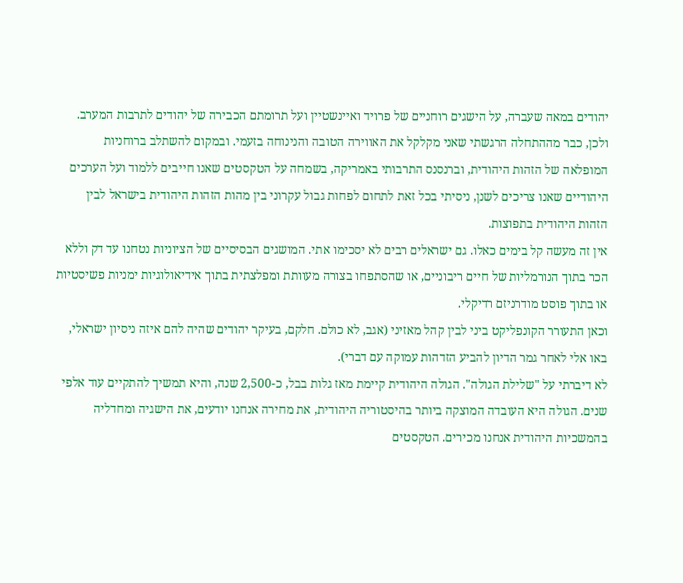יהודים במאה שעברה, על הישגים רוחניים של פרויד ואיינשטיין ועל תרומתם הכבירה של יהודים לתרבות המערב.
ולכן, כבר מההתחלה הרגשתי שאני מקלקל את האווירה הטובה והנינוחה בזעמי. ובמקום להשתלב ברוחניות המופלאה של הזהות היהודית, וברנסנס התרבותי באמריקה, בשמחה על הטקסטים שאנו חייבים ללמוד ועל הערכים היהודיים שאנו צריכים לשנן, ניסיתי בכל זאת לתחום לפחות גבול עקרוני בין מהות הזהות היהודית בישראל לבין הזהות היהודית בתפוצות.
אין זה מעשה קל בימים כאלו. גם ישראלים רבים לא יסכימו אתי. המושגים הבסיסיים של הציוניות נטחנו עד דק וללא הכר בתוך הנורמליות של חיים ריבוניים, או שהסתפחו בצורה מעוותת ומפלצתית בתוך אידיאולוגיות ימניות פשיסטיות או בתוך פוסט מודרניזם רדיקלי.
וכאן התעורר הקונפליקט ביני לבין קהל מאזיני (אגב, לא כולם. חלקם, בעיקר יהודים שהיה להם איזה ניסיון ישראלי, באו אלי לאחר גמר הדיון להביע הזדהות עמוקה עם דברי).
לא דיברתי על "שלילת הגולה". הגולה היהודית קיימת מאז גלות בבל, כ-2,500 שנה, והיא תמשיך להתקיים עוד אלפי שנים. הגולה היא העובדה המוצקה ביותר בהיסטוריה היהודית, את מחירה אנחנו יודעים, את הישגיה ומחדליה בהמשכיות היהודית אנחנו מכירים. הטקסטים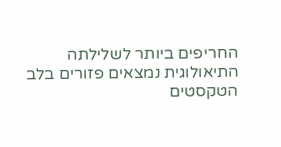החריפים ביותר לשלילתה התיאולוגית נמצאים פזורים בלב הטקסטים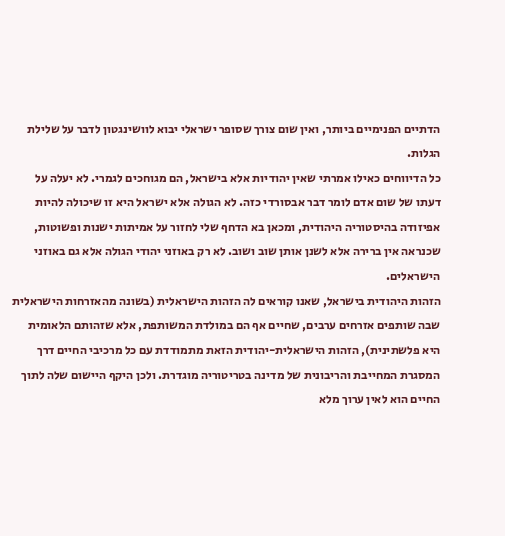הדתיים הפנימיים ביותר, ואין שום צורך שסופר ישראלי יבוא לוושינגטון לדבר על שלילת הגלות.
כל הדיווחים כאילו אמרתי שאין יהודיות אלא בישראל, הם מגוחכים לגמרי. לא יעלה על דעתו של שום אדם לומר דבר אבסורדי כזה. לא הגולה אלא ישראל היא זו שיכולה להיות אפיזודה בהיסטוריה היהודית, ומכאן בא הדחף שלי לחזור על אמיתות ישנות ופשוטות, שכנראה אין ברירה אלא לשנן אותן שוב ושוב. לא רק באוזני יהודי הגולה אלא גם באוזני הישראלים.
הזהות היהודית בישראל, שאנו קוראים לה הזהות הישראלית (בשונה מהאזרחות הישראלית שבה שותפים אזרחים ערבים, שחיים אף הם במולדת המשותפת, אלא שזהותם הלאומית היא פלשתינית), הזהות הישראלית-יהודית הזאת מתמודדת עם כל מרכיבי החיים דרך המסגרת המחייבת והריבונית של מדינה בטריטוריה מוגדרת. ולכן היקף היישום שלה לתוך החיים הוא לאין ערוך מלא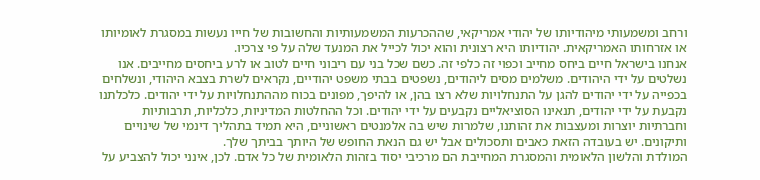ורחב ומשמעותי מיהודיותו של יהודי אמריקאי, שההכרעות המשמעותיות והחשובות של חייו נעשות במסגרת לאומיותו או אזרחותו האמריקאית. יהודיותו היא רצונית והוא יכול לכייל את המנעד שלה על פי צרכיו.
אנחנו בישראל חיים ביחס מחייב וכפוי זה כלפי זה. כשם שכל בני עם ריבוני חיים לטוב או לרע ביחסים מחייבים. אנו נשלטים על ידי היהודים. משלמים מסים ליהודים, נשפטים בבתי משפט יהודיים, נקראים לשרת בצבא היהודי, ונשלחים בכפייה על ידי יהודים להגן על התנחלויות שלא רצו בהן, או להיפך, מפונים בכוח מההתנחלויות על ידי יהודים. כלכלתנו נקבעת על ידי יהודים, תנאינו הסוציאליים נקבעים על ידי יהודים. וכל ההחלטות המדיניות, כלכליות, תרבותיות וחברתיות יוצרות ומעצבות את זהותנו, שלמרות שיש בה אלמנטים ראשוניים, היא תמיד בתהליך דינמי של שינויים ותיקונים. יש בעובדה הזאת כאבים ותסכולים אבל יש גם הנאת החופש של היותך בביתך שלך.
המולדת והלשון הלאומית והמסגרת המחייבת הם מרכיבי יסוד בזהות הלאומית של כל אדם. לכן, אינני יכול להצביע על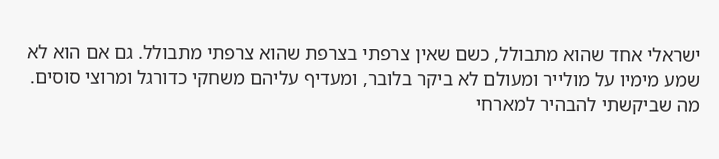ישראלי אחד שהוא מתבולל, כשם שאין צרפתי בצרפת שהוא צרפתי מתבולל. גם אם הוא לא שמע מימיו על מולייר ומעולם לא ביקר בלובר, ומעדיף עליהם משחקי כדורגל ומרוצי סוסים.
מה שביקשתי להבהיר למארחי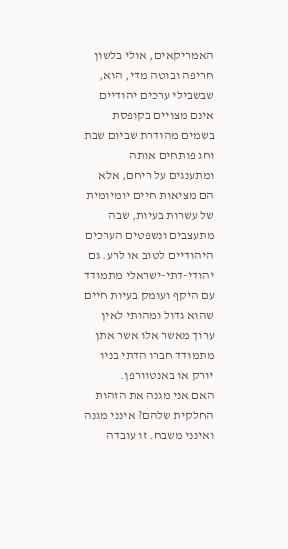האמריקאים, אולי בלשון חריפה ובוטה מדי, הוא, שבשבילי ערכים יהודיים אינם מצויים בקופסת בשמים מהודרת שביום שבת וחג פותחים אותה ומתענגים על ריחם, אלא הם מציאות חיים יומיומית של עשרות בעיות, שבה מתעצבים ונשפטים הערכים היהודיים לטוב או לרע. גם יהודי-דתי-ישראלי מתמודד עם היקף ועומק בעיות חיים שהוא גדול ומהותי לאין ערוך מאשר אלו אשר אתן מתמודד חברו הדתי בניו יורק או באנטוורפן.
האם אני מגנה את הזהות החלקית שלהם? אינני מגנה ואינני משבח. זו עובדה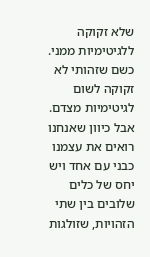שלא זקוקה ללגיטימיות ממני. כשם שזהותי לא זקוקה לשום לגיטימיות מצדם. אבל כיוון שאנחנו רואים את עצמנו כבני עם אחד ויש יחס של כלים שלובים בין שתי הזהויות, שזולגות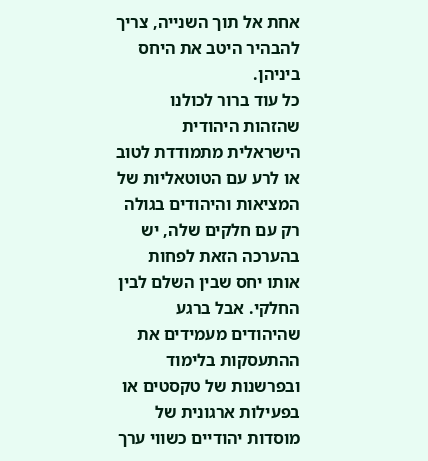אחת אל תוך השנייה, צריך להבהיר היטב את היחס ביניהן.
כל עוד ברור לכולנו שהזהות היהודית הישראלית מתמודדת לטוב או לרע עם הטוטאליות של המציאות והיהודים בגולה רק עם חלקים שלה, יש בהערכה הזאת לפחות אותו יחס שבין השלם לבין החלקי. אבל ברגע שהיהודים מעמידים את ההתעסקות בלימוד ובפרשנות של טקסטים או בפעילות ארגונית של מוסדות יהודיים כשווי ערך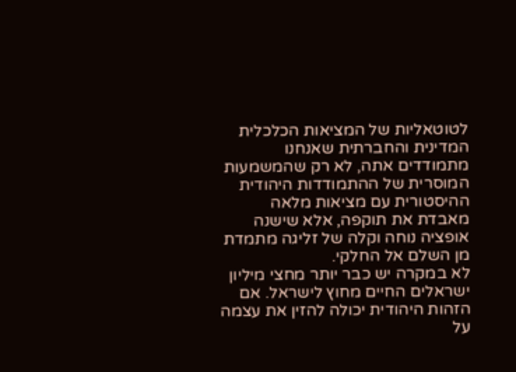לטוטאליות של המציאות הכלכלית המדינית והחברתית שאנחנו מתמודדים אתה, לא רק שהמשמעות המוסרית של ההתמודדות היהודית ההיסטורית עם מציאות מלאה מאבדת את תוקפה, אלא שישנה אופציה נוחה וקלה של זליגה מתמדת מן השלם אל החלקי.
לא במקרה יש כבר יותר מחצי מיליון ישראלים החיים מחוץ לישראל. אם הזהות היהודית יכולה להזין את עצמה על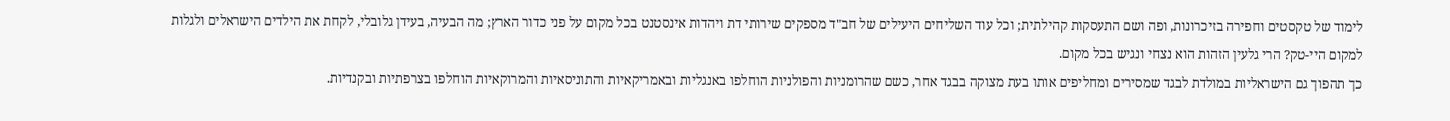לימוד של טקסטים וחפירה בזיכרונות, ופה ושם התעסקות קהילתית; וכל עוד השליחים היעילים של חב"ד מספקים שירותי דת ויהדות אינסטנט בכל מקום על פני כדור הארץ; מה הבעיה, בעידן גלובלי, לקחת את הילדים הישראלים ולגלות למקום היי-טק? הרי גלעין הזהות הוא נצחי ונגיש בכל מקום.
כך תהפוך גם הישראליות במולדת לבגד שמסירים ומחליפים אותו בעת מצוקה בבגד אחר, כשם שהרומניות והפולניות הוחלפו באנגליות ובאמריקאיות והתוניסאיות והמרוקאיות הוחלפו בצרפתיות ובקנדיות.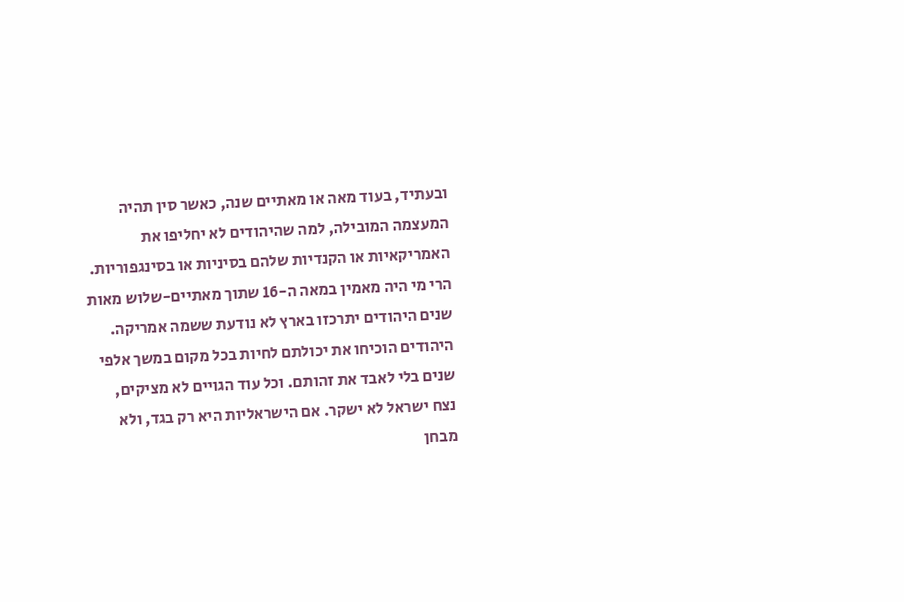ובעתיד, בעוד מאה או מאתיים שנה, כאשר סין תהיה המעצמה המובילה, למה שהיהודים לא יחליפו את האמריקאיות או הקנדיות שלהם בסיניות או בסינגפוריות. הרי מי היה מאמין במאה ה-16 שתוך מאתיים-שלוש מאות שנים היהודים יתרכזו בארץ לא נודעת ששמה אמריקה.
היהודים הוכיחו את יכולתם לחיות בכל מקום במשך אלפי שנים בלי לאבד את זהותם. וכל עוד הגויים לא מציקים, נצח ישראל לא ישקר. אם הישראליות היא רק בגד, ולא מבחן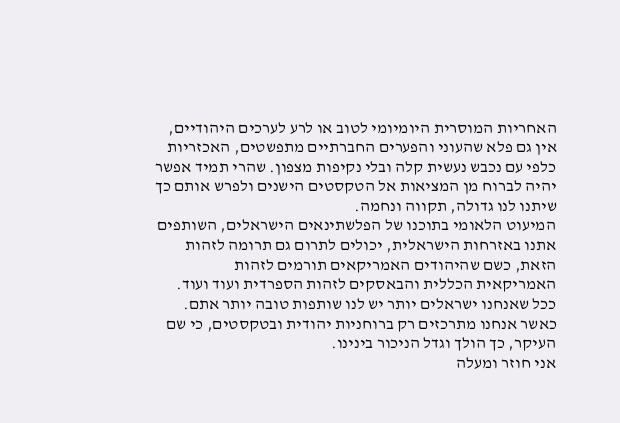האחריות המוסרית היומיומי לטוב או לרע לערכים היהודיים, אין גם פלא שהעוני והפערים החברתיים מתפשטים, האכזריות כלפי עם נכבש נעשית קלה ובלי נקיפות מצפון. שהרי תמיד אפשר יהיה לברוח מן המציאות אל הטקסטים הישנים ולפרש אותם כך שיתנו לנו גדולה, תקווה ונחמה.
המיעוט הלאומי בתוכנו של הפלשתינאים הישראלים, השותפים אתנו באזרחות הישראלית, יכולים לתרום גם תרומה לזהות הזאת, כשם שהיהודים האמריקאים תורמים לזהות האמריקאית הכללית והבאסקים לזהות הספרדית ועוד ועוד. ככל שאנחנו ישראלים יותר יש לנו שותפות טובה יותר אתם. כאשר אנחנו מתרכזים רק ברוחניות יהודית ובטקסטים, כי שם העיקר, כך הולך וגדל הניכור בינינו.
אני חוזר ומעלה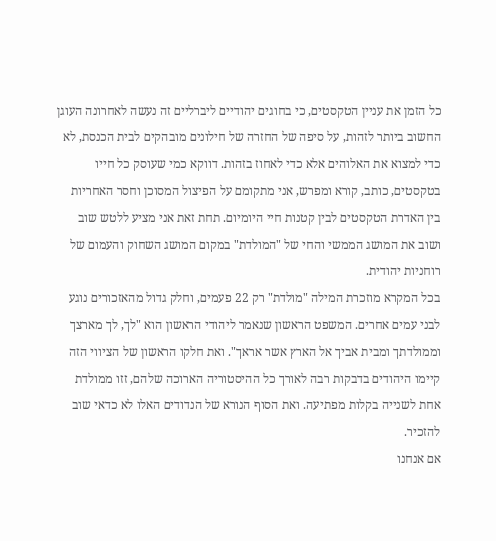כל הזמן את עניין הטקסטים, כי בחוגים יהודיים ליברליים זה נעשה לאחרונה העוגן החשוב ביותר לזהות, על סיפה של החזרה של חילונים מובהקים לבית הכנסת, לא כדי למצוא את האלוהים אלא כדי לאחוז בזהות. דווקא כמי שעוסק כל חייו בטקסטים, כותב, קורא ומפרש, אני מתקומם על הפיצול המסוכן וחסר האחריות בין האדרת הטקסטים לבין קטנות חיי היומיום. תחת זאת אני מציע ללטש שוב ושוב את המושג הממשי והחי של "המולדת" במקום המושג השחוק והעמום של רוחניות יהודית.
בכל המקרא מוזכרת המילה "מולדת" רק 22 פעמים, וחלק גדול מהאזכורים נוגע לבני עמים אחרים. המשפט הראשון שנאמר ליהודי הראשון הוא "לך, לך מארצך וממולדתך ומבית אביך אל הארץ אשר אראך". ואת חלקו הראשון של הציווי הזה קיימו היהודים בדבקות רבה לאורך כל ההיסטוריה הארוכה שלהם, זזו ממולדת אחת לשנייה בקלות מפתיעה. ואת הסוף הנורא של הנדודים האלו לא כדאי שוב להזכיר.
אם אנחנו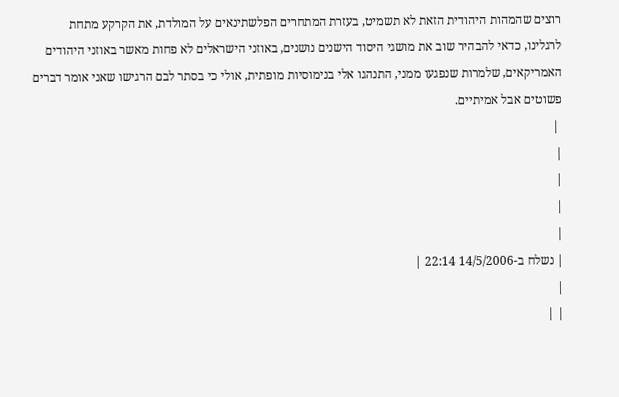רוצים שהמהות היהודית הזאת לא תשמיט, בעזרת המתחרים הפלשתינאים על המולדת, את הקרקע מתחת לרגלינו, כדאי להבהיר שוב את מושגי היסוד הישנים נושנים, באוזני הישראלים לא פחות מאשר באוזני היהודים האמריקאים, שלמרות שנפגעו ממני, התנהגו אלי בנימוסיות מופתית, אולי כי בסתר לבם הרגישו שאני אומר דברים פשוטים אבל אמיתיים.
 |
|
|
|
|
| נשלח ב-14/5/2006 22:14 |
|
| |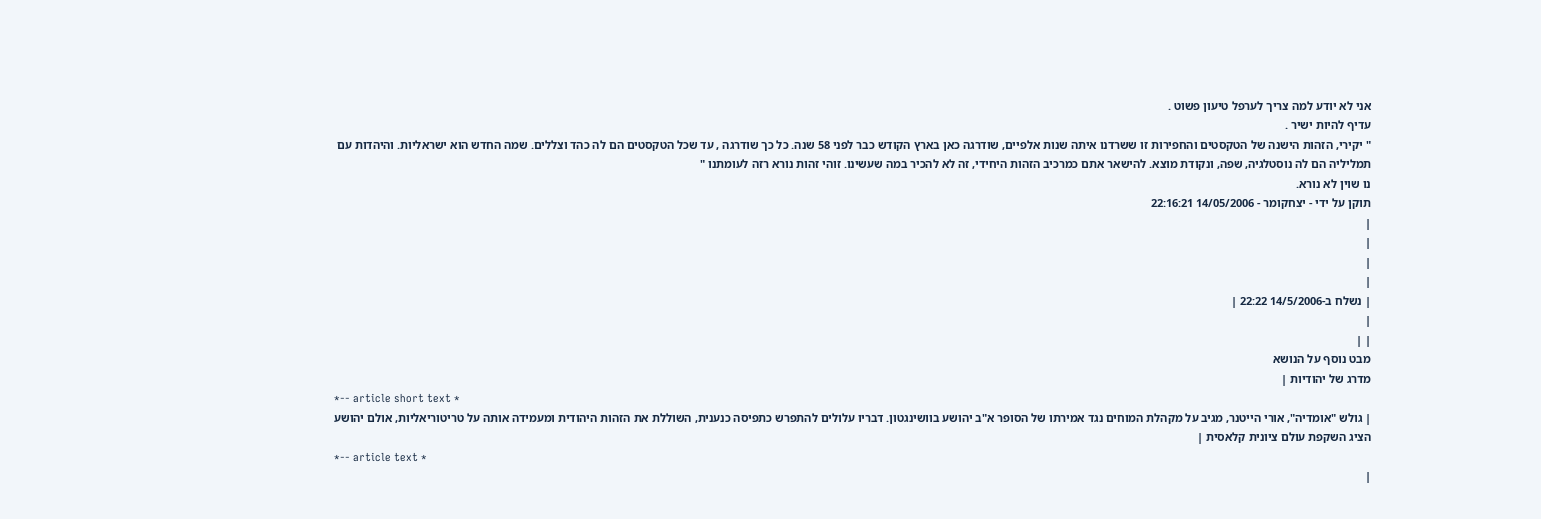אני לא יודע למה צריך לערפל טיעון פשוט .
עדיף להיות ישיר .
" יקירי, הזהות הישנה של הטקסטים והחפירות זו ששרדנו איתה שנות אלפיים, שודרגה כאן בארץ הקודש כבר לפני 58 שנה. כל כך שודרגה , עד שכל הטקסטים הם לה כהד וצללים. שמה החדש הוא ישראליות. והיהדות עם תמליליה הם לה נוסטלגיה, שפה, ונקודת מוצא. להישאר אתם כמרכיב הזהות היחידי, זה לא להכיר במה שעשינו. זוהי זהות נורא רזה לעומתנו "
נו שוין לא נורא.
תוקן על ידי - יצחקומר - 14/05/2006 22:16:21
|
|
|
|
| נשלח ב-14/5/2006 22:22 |
|
| |
מבט נוסף על הנושא
מדרג של יהודיות |
*-- article short text *
| גולש "אומדיה", אורי הייטנר, מגיב על מקהלת המוחים נגד אמירתו של הסופר א"ב יהושע בוושינגטון. דבריו עלולים להתפרש כתפיסה כנענית, השוללת את הזהות היהודית ומעמידה אותה על טריטוריאליות, אולם יהושע הציג השקפת עולם ציונית קלאסית |
*-- article text *
|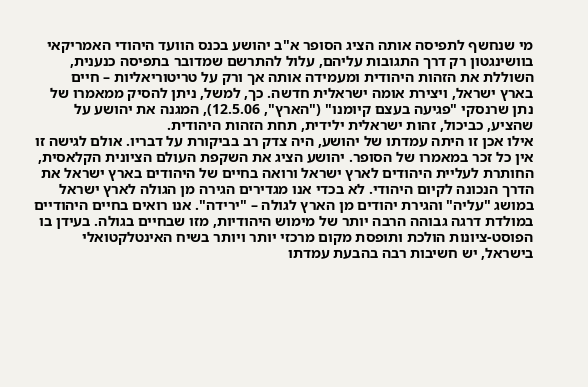מי שנחשף לתפיסה אותה הציג הסופר א"ב יהושע בכנס הוועד היהודי האמריקאי בוושינגטון רק דרך התגובות עליהם, עלול להתרשם שמדובר בתפיסה כנענית, השוללת את הזהות היהודית ומעמידה אותה אך ורק על טריטוריאליות – חיים בארץ ישראל, ויצירת אומה ישראלית חדשה. כך, למשל, ניתן להסיק ממאמרו של נתן שרנסקי "פגיעה בעצם קיומנו" ("הארץ", 12.5.06), המגנה את יהושע על שהציע, כביכול, זהות ישראלית ילידית, תחת הזהות היהודית.
אילו אכן זו היתה עמדתו של יהושע, היה צדק רב בביקורת על דבריו. אולם לגישה זו אין כל זכר במאמרו של הסופר. יהושע הציג את השקפת העולם הציונית הקלאסית, החותרת לעליית היהודים לארץ ישראל ורואה בחיים של היהודים בארץ ישראל את הדרך הנכונה לקיום היהודי. לא בכדי אנו מגדירים הגירה מן הגולה לארץ ישראל במושג "עליה" והגירת יהודים מן הארץ לגולה – "ירידה". אנו רואים בחיים היהודיים במולדת דרגה גבוהה הרבה יותר של מימוש היהודיות, מזו שבחיים בגולה. בעידן בו הפוסט-ציונות הולכת ותופסת מקום מרכזי יותר ויותר בשיח האינטלקטואלי בישראל, יש חשיבות רבה בהבעת עמדתו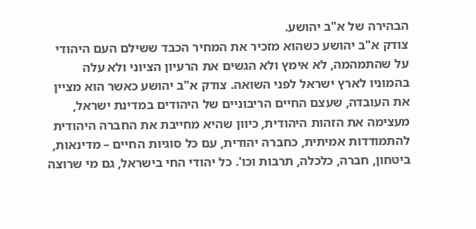הבהירה של א"ב יהושע.
צודק א"ב יהושע כשהוא מזכיר את המחיר הכבד ששילם העם היהודי על שהתמהמה, לא אימץ ולא הגשים את הרעיון הציוני ולא עלה בהמוניו לארץ ישראל לפני השואה. צודק א"ב יהושע כאשר הוא מציין את העובדה, שעצם החיים הריבוניים של היהודים במדינת ישראל, מעצימה את הזהות היהודית, כיוון שהיא מחייבת את החברה היהודית להתמודדות אמיתית, כחברה יהודית, עם כל סוגיות החיים – מדינאות, ביטחון, חברה, כלכלה, תרבות וכו'. כל יהודי החי בישראל, גם מי שרוצה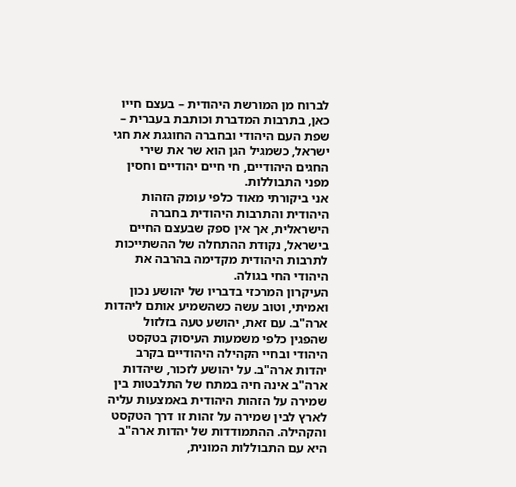לברוח מן המורשת היהודית – בעצם חייו כאן, בתרבות המדברת וכותבת בעברית – שפת העם היהודי ובחברה החוגגת את חגי ישראל, כשמגיל הגן הוא שר את שירי החגים היהודיים, חי חיים יהודיים וחסין מפני התבוללות.
אני ביקורתי מאוד כלפי עומק הזהות היהודית והתרבות היהודית בחברה הישראלית, אך אין ספק שבעצם החיים בישראל, נקודת ההתחלה של ההשתייכות לתרבות היהודית מקדימה בהרבה את היהודי החי בגולה.
העיקרון המרכזי בדבריו של יהושע נכון ואמיתי, וטוב עשה כשהשמיע אותם ליהדות ארה"ב. עם זאת, יהושע טעה בזלזול שהפגין כלפי משמעות העיסוק בטקסט היהודי ובחיי הקהילה היהודיים בקרב יהדות ארה"ב. על יהושע לזכור, שיהדות ארה"ב אינה חיה במתח של התלבטות בין שמירה על הזהות היהודית באמצעות עליה לארץ לבין שמירה על זהות זו דרך הטקסט והקהילה. ההתמודדות של יהדות ארה"ב היא עם התבוללות המונית,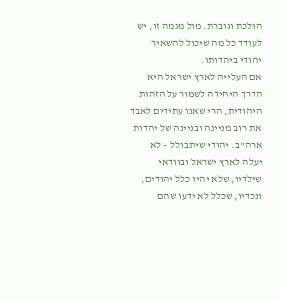הולכת וגוברת. מול מגמה זו, יש לעודד כל מה שיכול להשאיר יהודי ביהדותו.
אם העלייה לארץ ישראל היא הדרך היחידה לשמור על הזהות היהודית, הרי שאנו עתידים לאבד את רוב מניינה ובניינה של יהדות ארה"ב. יהודי שיתבולל – לא יעלה לארץ ישראל ובוודאי שילדיו, שלא יהיו כלל יהודים, ונכדיו, שכלל לא ידעו שהם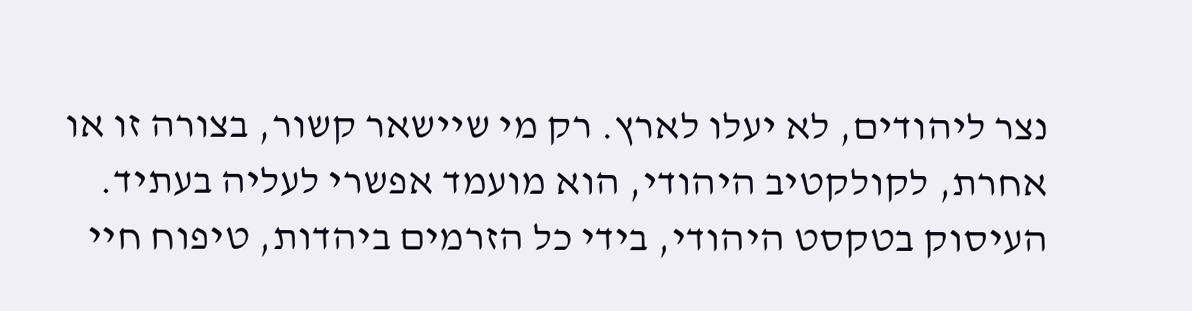נצר ליהודים, לא יעלו לארץ. רק מי שיישאר קשור, בצורה זו או אחרת, לקולקטיב היהודי, הוא מועמד אפשרי לעליה בעתיד. העיסוק בטקסט היהודי, בידי כל הזרמים ביהדות, טיפוח חיי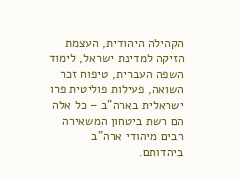הקהילה היהודית, העצמת הזיקה למדינת ישראל, לימוד השפה העברית, טיפוח זכר השואה, פעילות פוליטית פרו ישראלית בארה"ב – כל אלה הם רשת ביטחון המשאירה רבים מיהודי ארה"ב ביהדותם.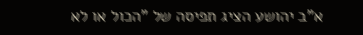א"ב יהושע הציג תפיסה של "הכול או לא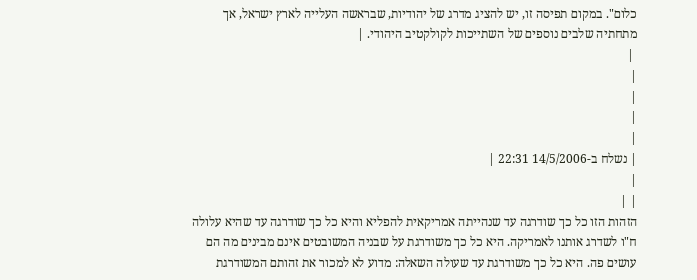כלום". במקום תפיסה זו, יש להציג מדרג של יהודיות, שבראשה העלייה לארץ ישראל, אך מתחתיה שלבים נוספים של השתייכות לקולקטיב היהודי. |
 |
|
|
|
|
| נשלח ב-14/5/2006 22:31 |
|
| |
הזהות הזו כל כך שודרגה עד שנהייתה אמריקאית להפליא והיא כל כך שודרגה עד שהיא עלולה ח"ו לשדרג אותנו לאמריקה. היא כל כך משודרגת על שבניה המשובטים אינם מבינים מה הם עושים פה. היא כל כך משודרגת עד שעולה השאלה: מדוע לא למכור את זהותם המשודרגת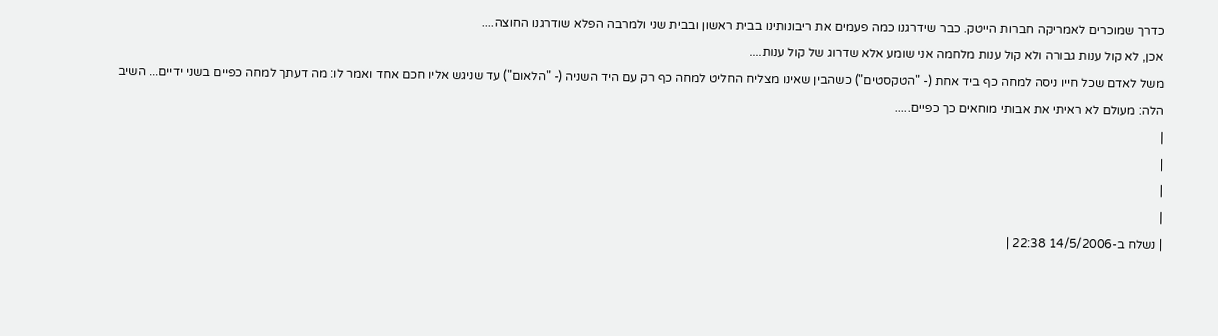כדרך שמוכרים לאמריקה חברות הייטק. כבר שידרגנו כמה פעמים את ריבונותינו בבית ראשון ובבית שני ולמרבה הפלא שודרגנו החוצה....
אכן, לא קול ענות גבורה ולא קול ענות מלחמה אני שומע אלא שדרוג של קול ענות....
משל לאדם שכל חייו ניסה למחה כף ביד אחת (- "הטקסטים") כשהבין שאינו מצליח החליט למחה כף רק עם היד השניה (- "הלאום") עד שניגש אליו חכם אחד ואמר לו: מה דעתך למחה כפיים בשני ידיים... השיב הלה: מעולם לא ראיתי את אבותי מוחאים כך כפיים.....
|
|
|
|
| נשלח ב-14/5/2006 22:38 |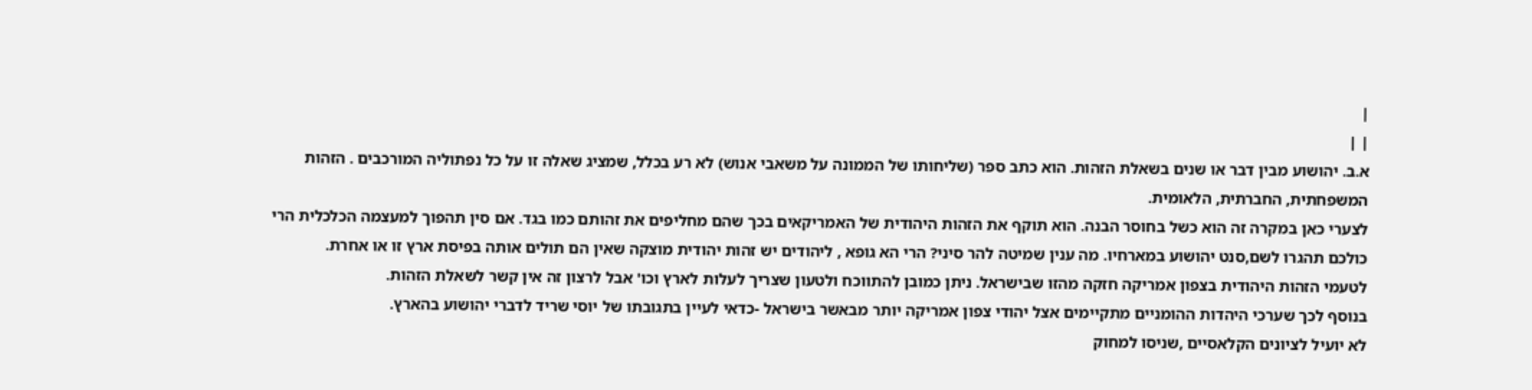|
| |
א.ב. יהושוע מבין דבר או שנים בשאלת הזהות. הוא כתב ספר (שליחותו של הממונה על משאבי אנוש) לא רע בכלל, שמציג שאלה זו על כל נפתוליה המורכבים . הזהות המשפחתית, החברתית, הלאומית.
לצערי כאן במקרה זה הוא כשל בחוסר הבנה. הוא תוקף את הזהות היהודית של האמריקאים בכך שהם מחליפים את זהותם כמו בגד. אם סין תהפוך למעצמה הכלכלית הרי כולכם תהגרו לשם,סנט יהושוע במארחיו. מה ענין שמיטה להר סיני? הרי הא גופא , ליהודים יש זהות יהודית מוצקה שאין הם תולים אותה בפיסת ארץ זו או אחרת.
לטעמי הזהות היהודית בצפון אמריקה חזקה מהזו שבישראל. ניתן כמובן להתווכח ולטעון שצריך לעלות לארץ וכו' אבל לרצון זה אין קשר לשאלת הזהות.
בנוסף לכך שערכי היהדות ההומניים מתקיימים אצל יהודי צפון אמריקה יותר מבאשר בישראל -כדאי לעיין בתגובתו של יוסי שריד לדברי יהושוע בהארץ.
לא יועיל לציונים הקלאסיים ,שניסו למחוק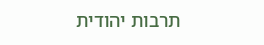תרבות יהודית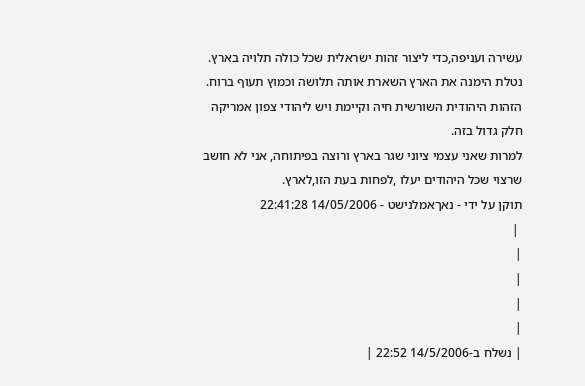עשירה ועניפה,כדי ליצור זהות ישראלית שכל כולה תלויה בארץ. נטלת הימנה את הארץ השארת אותה תלושה וכמוץ תעוף ברוח. הזהות היהודית השורשית חיה וקיימת ויש ליהודי צפון אמריקה חלק גדול בזה.
למרות שאני עצמי ציוני שגר בארץ ורוצה בפיתוחה, אני לא חושב שרצוי שכל היהודים יעלו ,לפחות בעת הזו,לארץ.
תוקן על ידי - נאךאמלנישט - 14/05/2006 22:41:28
 |
|
|
|
|
| נשלח ב-14/5/2006 22:52 |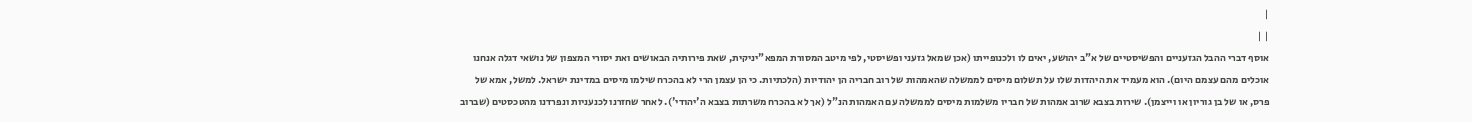|
| |
אוסף דברי ההבל הגזעניים והפשיסטיים של א"ב יהושע, יאים לו ולכנופייתו (אכן שמאל גזעני ופשיסטי, לפי מיטב המסורת המפא"יניקית, שאת פירותיה הבאושים ואת יסורי המצפון של נושאי דגלה אנחנו אוכלים מהם עצמם היום). הוא מעמיד את היהדות שלו על תשלום מיסים לממשלה שהאמהות של רוב חבריה הן יהודיות (הלכתיות. כי הן עצמן הרי לא בהכרח שילמו מיסים במדינת ישראל. למשל, אמא של פרס, או של בן גוריון או וייצמן). שירות בצבא שרוב אמהות של חבריו משלמות מיסים לממשלה עם האמהות הנ"ל (אך לא בהכרח משרתות בצבא ה'יהודי'). לאחר שחזרנו לכנעניות ונפרדנו מהטכסטים (שברוב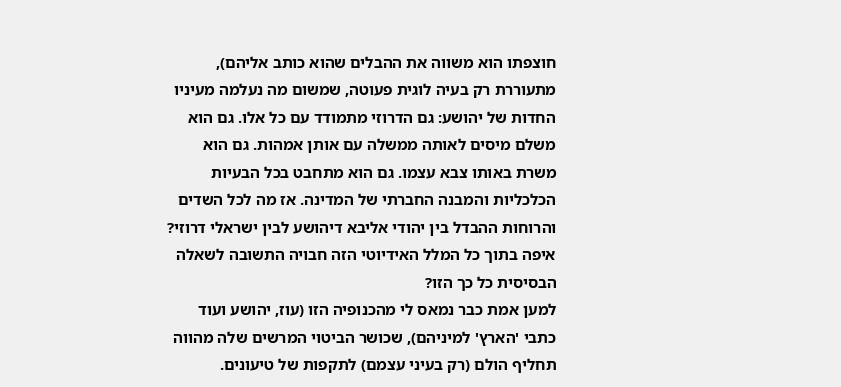חוצפתו הוא משווה את ההבלים שהוא כותב אליהם), מתעוררת רק בעיה לוגית פעוטה, שמשום מה נעלמה מעיניו החדות של יהושע: גם הדרוזי מתמודד עם כל אלו. גם הוא משלם מיסים לאותה ממשלה עם אותן אמהות. גם הוא משרת באותו צבא עצמו. גם הוא מתחבט בכל הבעיות הכלכליות והמבנה החברתי של המדינה. אז מה לכל השדים והרוחות ההבדל בין יהודי אליבא דיהושע לבין ישראלי דרוזי? איפה בתוך כל המלל האידיוטי הזה חבויה התשובה לשאלה הבסיסית כל כך הזו?
למען אמת כבר נמאס לי מהכנופיה הזו (עוז, יהושע ועוד כתבי 'הארץ' למיניהם), שכושר הביטוי המרשים שלה מהווה תחליף הולם (רק בעיני עצמם) לתקפות של טיעונים.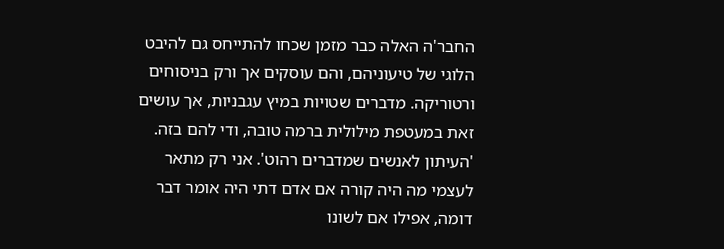החבר'ה האלה כבר מזמן שכחו להתייחס גם להיבט הלוגי של טיעוניהם, והם עוסקים אך ורק בניסוחים ורטוריקה. מדברים שטויות במיץ עגבניות, אך עושים זאת במעטפת מילולית ברמה טובה, ודי להם בזה. 'העיתון לאנשים שמדברים רהוט'. אני רק מתאר לעצמי מה היה קורה אם אדם דתי היה אומר דבר דומה, אפילו אם לשונו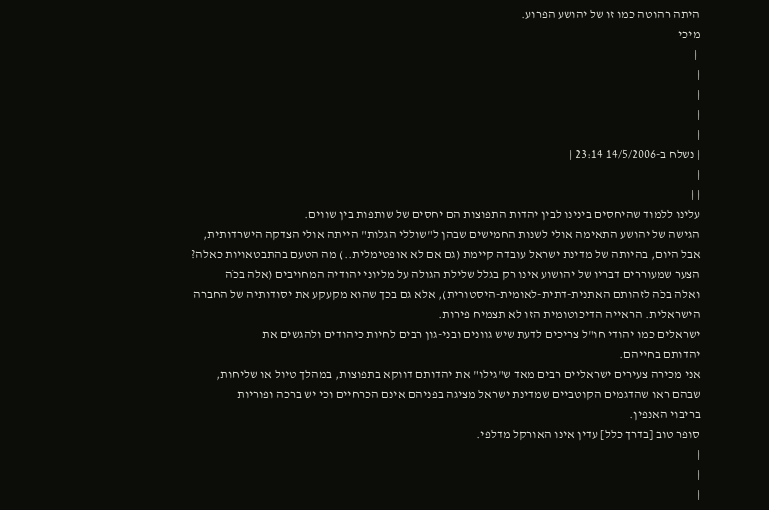היתה רהוטה כמו זו של יהושע הפרוע.
מיכי
 |
|
|
|
|
| נשלח ב-14/5/2006 23:14 |
|
| |
עלינו ללמוד שהיחסים בינינו לבין יהדות התפוצות הם יחסים של שותפות בין שווים.
הגישה של יהושע התאימה אולי לשנות החמישים שבהן ל"שוללי הגלות" הייתה אולי הצדקה הישרדותית,
אבל היום, בהיותה של מדינת ישראל עובדה קיימת (גם אם לא אופטימלית..) מה הטעם בהתבטאויות כאלה?
הצער שמעוררים דבריו של יהושוע אינו רק בגלל שלילת הגולה על מליוני יהודיה המחויבים (אלה בכֹה
ואלה בכֹה לזהותם האתנית-דתית-לאומית-היסטורית), אלא גם בכך שהוא מקעקע את יסודותיה של החברה
הישראלית. הראייה הדיכוטומית הזו לא תצמיח פירות.
ישראלים כמו יהודי חו"ל צריכים לדעת שיש גוונים ובני-גון רבים לחיות כיהודים ולהגשים את
יהדותם בחייהם.
אני מכירה צעירים ישראליים רבים מאד ש"גילו" את יהדותם דווקא בתפוצות, במהלך טיול או שליחות,
שבהם ראו שהדגמים הקוטביים שמדינת ישראל מציגה בפניהם אינם הכרחיים וכי יש ברכה ופוריות
בריבוי האנפין.
סופר טוב [בדרך כלל] עדין אינו האורקל מדלפי.
|
|
|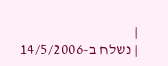|
| נשלח ב-14/5/2006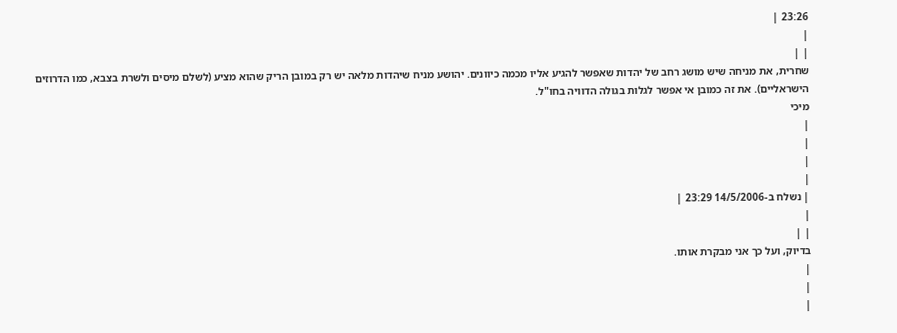23:26 |
|
| |
שחרית, את מניחה שיש מושג רחב של יהדות שאפשר להגיע אליו מכמה כיוונים. יהושע מניח שיהדות מלאה יש רק במובן הריק שהוא מציע (לשלם מיסים ולשרת בצבא, כמו הדרוזים הישראליים). את זה כמובן אי אפשר לגלות בגולה הדוויה בחו"ל.
מיכי
|
|
|
|
| נשלח ב-14/5/2006 23:29 |
|
| |
בדיוק, ועל כך אני מבקרת אותו.
|
|
|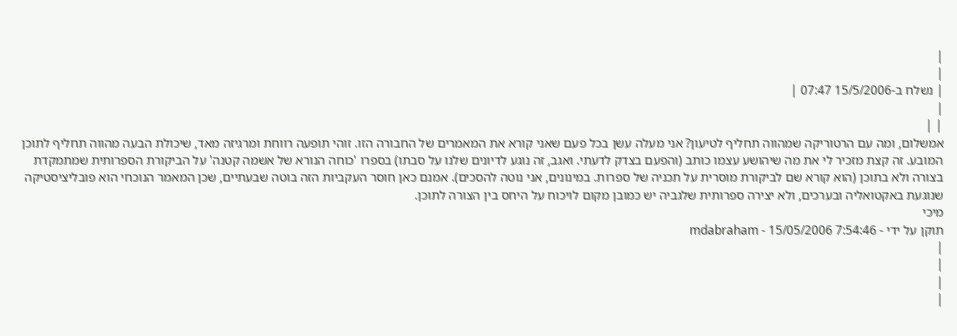|
|
| נשלח ב-15/5/2006 07:47 |
|
| |
אמשלום, ומה עם הרטוריקה שמהווה תחליף לטיעון? אני מעלה עשן בכל פעם שאני קורא את המאמרים של החבורה הזו. זוהי תופעה רווחת ומרגיזה מאד, שיכולת הבעה מהווה תחליף לתוכן המובע. זה קצת מזכיר לי את מה שיהושע עצמו כותב (והפעם בצדק לדעתי. ואגב, זה נוגע לדיונים שלנו על סבתו) בספרו 'כוחה הנורא של אשמה קטנה' על הביקורת הספרותית שמתמקדת בצורה ולא בתוכן (הוא קורא שם לביקורת מוסרית על תכניה של ספרות. במינונים, אני נוטה להסכים). אמנם כאן חוסר העקביות הזה בוטה שבעתיים, שכן המאמר הנוכחי הוא פובליציסטיקה שנוגעת באקטואליה ובערכים, ולא יצירה ספרותית שלגביה יש כמובן מקום לויכוח על היחס בין הצורה לתוכן.
מיכי
תוקן על ידי - mdabraham - 15/05/2006 7:54:46
|
|
|
|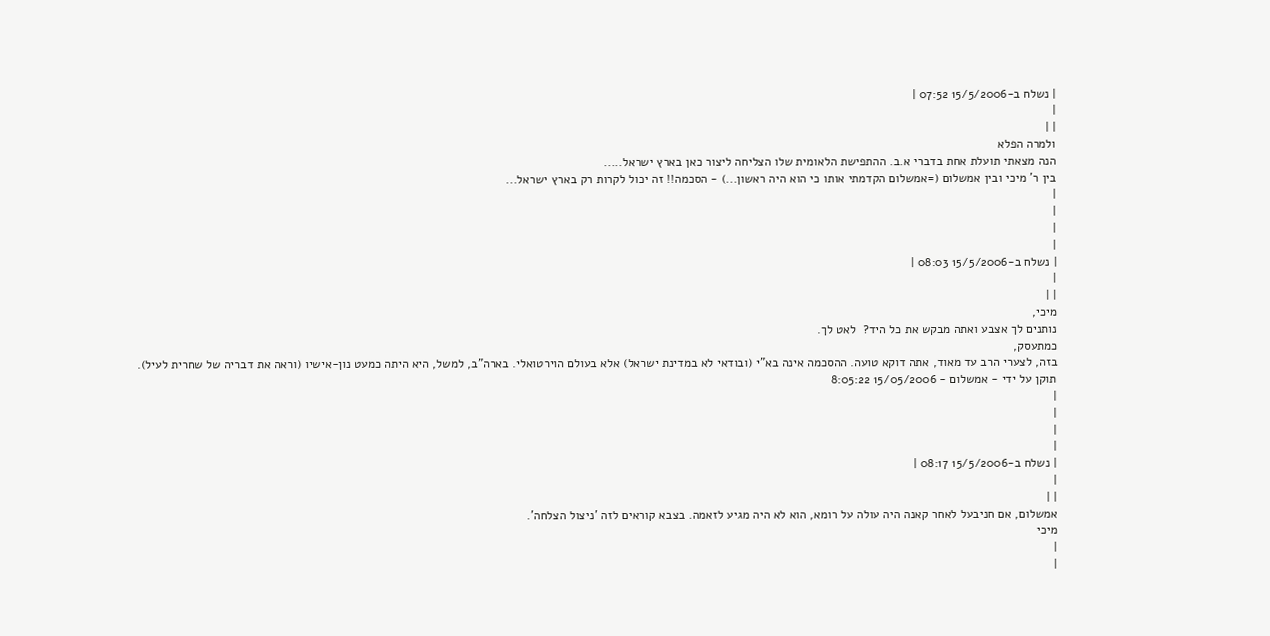| נשלח ב-15/5/2006 07:52 |
|
| |
ולמרה הפלא
הנה מצאתי תועלת אחת בדברי א.ב. ההתפישת הלאומית שלו הצליחה ליצור כאן בארץ ישראל.....
בין ר' מיכי ובין אמשלום (=אמשלום הקדמתי אותו כי הוא היה ראשון...) - הסכמה!! זה יכול לקרות רק בארץ ישראל...
|
|
|
|
| נשלח ב-15/5/2006 08:03 |
|
| |
מיכי,
נותנים לך אצבע ואתה מבקש את כל היד?  לאט לך.
כמתעסק,
בזה, לצערי הרב עד מאוד, אתה דוקא טועה. ההסכמה אינה בא"י (ובודאי לא במדינת ישראל) אלא בעולם הוירטואלי. בארה"ב, למשל, היא היתה כמעט נון-אישיו (וראה את דבריה של שחרית לעיל).
תוקן על ידי - אמשלום - 15/05/2006 8:05:22
|
|
|
|
| נשלח ב-15/5/2006 08:17 |
|
| |
אמשלום, אם חניבעל לאחר קאנה היה עולה על רומא, הוא לא היה מגיע לזאמה. בצבא קוראים לזה 'ניצול הצלחה'.
מיכי
|
|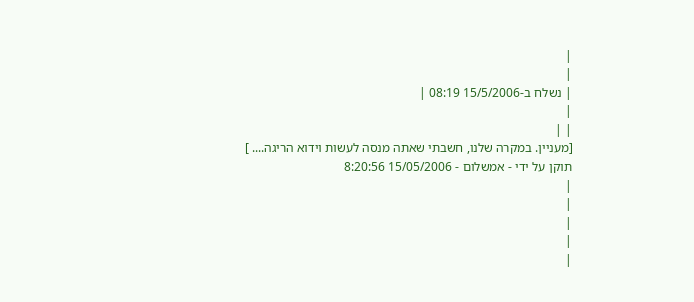|
|
| נשלח ב-15/5/2006 08:19 |
|
| |
[מעניין. במקרה שלנו, חשבתי שאתה מנסה לעשות וידוא הריגה.... ]
תוקן על ידי - אמשלום - 15/05/2006 8:20:56
|
|
|
|
|